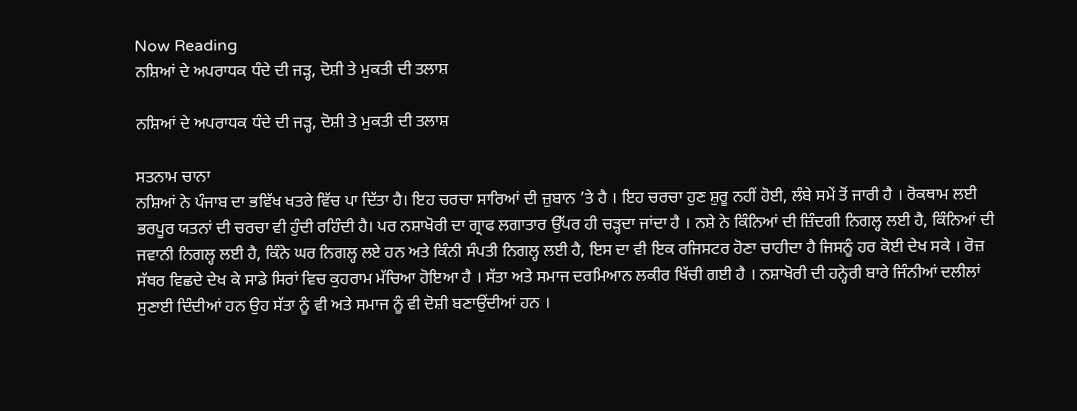Now Reading
ਨਸ਼ਿਆਂ ਦੇ ਅਪਰਾਧਕ ਧੰਦੇ ਦੀ ਜੜ੍ਹ, ਦੋਸ਼ੀ ਤੇ ਮੁਕਤੀ ਦੀ ਤਲਾਸ਼

ਨਸ਼ਿਆਂ ਦੇ ਅਪਰਾਧਕ ਧੰਦੇ ਦੀ ਜੜ੍ਹ, ਦੋਸ਼ੀ ਤੇ ਮੁਕਤੀ ਦੀ ਤਲਾਸ਼

ਸਤਨਾਮ ਚਾਨਾ
ਨਸ਼ਿਆਂ ਨੇ ਪੰਜਾਬ ਦਾ ਭਵਿੱਖ ਖਤਰੇ ਵਿੱਚ ਪਾ ਦਿੱਤਾ ਹੈ। ਇਹ ਚਰਚਾ ਸਾਰਿਆਂ ਦੀ ਜ਼ੁਬਾਨ ’ਤੇ ਹੈ । ਇਹ ਚਰਚਾ ਹੁਣ ਸ਼ੁਰੂ ਨਹੀਂ ਹੋਈ, ਲੰਬੇ ਸਮੇਂ ਤੋਂ ਜਾਰੀ ਹੈ । ਰੋਕਥਾਮ ਲਈ ਭਰਪੂਰ ਯਤਨਾਂ ਦੀ ਚਰਚਾ ਵੀ ਹੁੰਦੀ ਰਹਿੰਦੀ ਹੈ। ਪਰ ਨਸ਼ਾਖੋਰੀ ਦਾ ਗ੍ਰਾਫ ਲਗਾਤਾਰ ਉੱਪਰ ਹੀ ਚੜ੍ਹਦਾ ਜਾਂਦਾ ਹੈ । ਨਸ਼ੇ ਨੇ ਕਿੰਨਿਆਂ ਦੀ ਜ਼ਿੰਦਗੀ ਨਿਗਲ੍ਹ ਲਈ ਹੈ, ਕਿੰਨਿਆਂ ਦੀ ਜਵਾਨੀ ਨਿਗਲ੍ਹ ਲਈ ਹੈ, ਕਿੰਨੇ ਘਰ ਨਿਗਲ੍ਹ ਲਏ ਹਨ ਅਤੇ ਕਿੰਨੀ ਸੰਪਤੀ ਨਿਗਲ੍ਹ ਲਈ ਹੈ, ਇਸ ਦਾ ਵੀ ਇਕ ਰਜਿਸਟਰ ਹੋਣਾ ਚਾਹੀਦਾ ਹੈ ਜਿਸਨੂੰ ਹਰ ਕੋਈ ਦੇਖ ਸਕੇ । ਰੋਜ਼ ਸੱਥਰ ਵਿਛਦੇ ਦੇਖ ਕੇ ਸਾਡੇ ਸਿਰਾਂ ਵਿਚ ਕੁਹਰਾਮ ਮੱਚਿਆ ਹੋਇਆ ਹੈ । ਸੱਤਾ ਅਤੇ ਸਮਾਜ ਦਰਮਿਆਨ ਲਕੀਰ ਖਿੱਚੀ ਗਈ ਹੈ । ਨਸ਼ਾਖੋਰੀ ਦੀ ਹਨ੍ਹੇਰੀ ਬਾਰੇ ਜਿੰਨੀਆਂ ਦਲੀਲਾਂ ਸੁਣਾਈ ਦਿੰਦੀਆਂ ਹਨ ਉਹ ਸੱਤਾ ਨੂੰ ਵੀ ਅਤੇ ਸਮਾਜ ਨੂੰ ਵੀ ਦੋਸ਼ੀ ਬਣਾਉਂਦੀਆਂ ਹਨ ।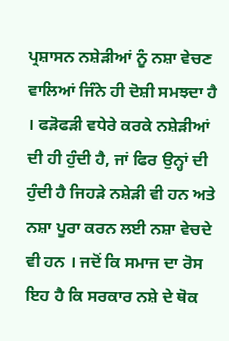ਪ੍ਰਸ਼ਾਸਨ ਨਸ਼ੇੜੀਆਂ ਨੂੰ ਨਸ਼ਾ ਵੇਚਣ ਵਾਲਿਆਂ ਜਿੰਨੇ ਹੀ ਦੋਸ਼ੀ ਸਮਝਦਾ ਹੈ । ਫੜੋਫੜੀ ਵਧੇਰੇ ਕਰਕੇ ਨਸ਼ੇੜੀਆਂ ਦੀ ਹੀ ਹੁੰਦੀ ਹੈ, ਜਾਂ ਫਿਰ ਉਨ੍ਹਾਂ ਦੀ ਹੁੰਦੀ ਹੈ ਜਿਹੜੇ ਨਸ਼ੇੜੀ ਵੀ ਹਨ ਅਤੇ ਨਸ਼ਾ ਪੂਰਾ ਕਰਨ ਲਈ ਨਸ਼ਾ ਵੇਚਦੇ ਵੀ ਹਨ । ਜਦੋਂ ਕਿ ਸਮਾਜ ਦਾ ਰੋਸ ਇਹ ਹੈ ਕਿ ਸਰਕਾਰ ਨਸ਼ੇ ਦੇ ਥੋਕ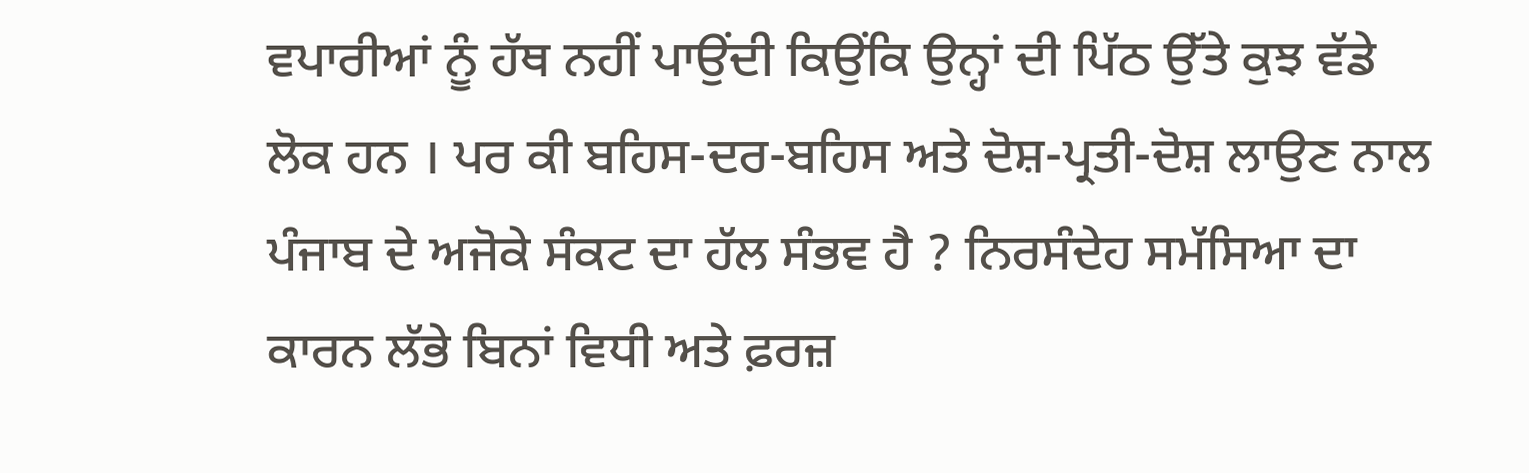ਵਪਾਰੀਆਂ ਨੂੰ ਹੱਥ ਨਹੀਂ ਪਾਉਂਦੀ ਕਿਉਂਕਿ ਉਨ੍ਹਾਂ ਦੀ ਪਿੱਠ ਉੱਤੇ ਕੁਝ ਵੱਡੇ ਲੋਕ ਹਨ । ਪਰ ਕੀ ਬਹਿਸ-ਦਰ-ਬਹਿਸ ਅਤੇ ਦੋਸ਼-ਪ੍ਰਤੀ-ਦੋਸ਼ ਲਾਉਣ ਨਾਲ ਪੰਜਾਬ ਦੇ ਅਜੋਕੇ ਸੰਕਟ ਦਾ ਹੱਲ ਸੰਭਵ ਹੈ ? ਨਿਰਸੰਦੇਹ ਸਮੱਸਿਆ ਦਾ ਕਾਰਨ ਲੱਭੇ ਬਿਨਾਂ ਵਿਧੀ ਅਤੇ ਫ਼ਰਜ਼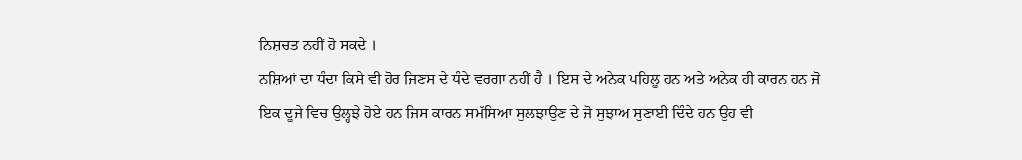ਨਿਸ਼ਚਤ ਨਹੀਂ ਹੋ ਸਕਦੇ ।
ਨਸ਼ਿਆਂ ਦਾ ਧੰਦਾ ਕਿਸੇ ਵੀ ਹੋਰ ਜਿਣਸ ਦੇ ਧੰਦੇ ਵਰਗਾ ਨਹੀਂ ਹੈ । ਇਸ ਦੇ ਅਨੇਕ ਪਹਿਲੂ ਹਨ ਅਤੇ ਅਨੇਕ ਹੀ ਕਾਰਨ ਹਨ ਜੋ ਇਕ ਦੂਜੇ ਵਿਚ ਉਲ੍ਹਝੇ ਹੋਏ ਹਨ ਜਿਸ ਕਾਰਨ ਸਮੱਸਿਆ ਸੁਲਝਾਉਣ ਦੇ ਜੋ ਸੁਝਾਅ ਸੁਣਾਈ ਦਿੰਦੇ ਹਨ ਉਹ ਵੀ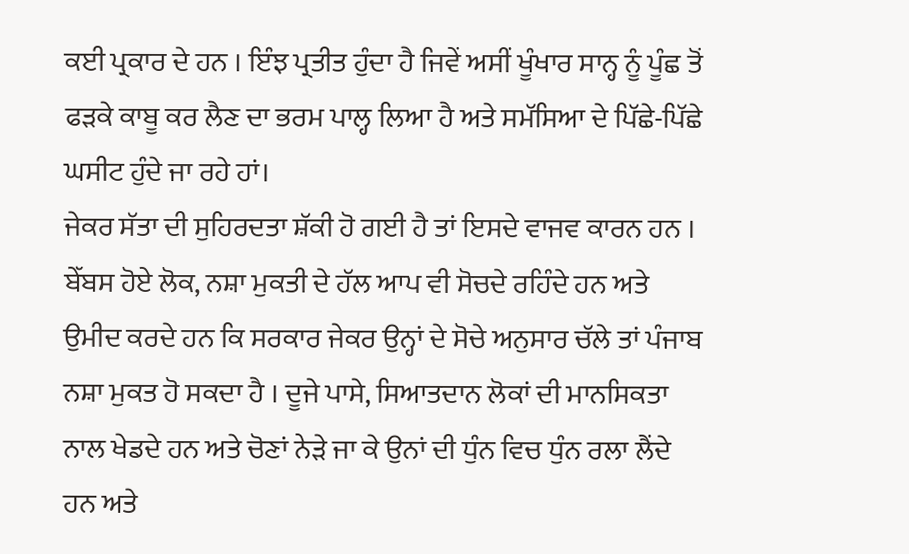ਕਈ ਪ੍ਰਕਾਰ ਦੇ ਹਨ । ਇੰਝ ਪ੍ਰਤੀਤ ਹੁੰਦਾ ਹੈ ਜਿਵੇਂ ਅਸੀਂ ਖੂੰਖਾਰ ਸਾਨ੍ਹ ਨੂੰ ਪੂੰਛ ਤੋਂ ਫੜਕੇ ਕਾਬੂ ਕਰ ਲੈਣ ਦਾ ਭਰਮ ਪਾਲ੍ਹ ਲਿਆ ਹੈ ਅਤੇ ਸਮੱਸਿਆ ਦੇ ਪਿੱਛੇ-ਪਿੱਛੇ ਘਸੀਟ ਹੁੰਦੇ ਜਾ ਰਹੇ ਹਾਂ।
ਜੇਕਰ ਸੱਤਾ ਦੀ ਸੁਹਿਰਦਤਾ ਸ਼ੱਕੀ ਹੋ ਗਈ ਹੈ ਤਾਂ ਇਸਦੇ ਵਾਜਵ ਕਾਰਨ ਹਨ । ਬੇੱਬਸ ਹੋਏ ਲੋਕ, ਨਸ਼ਾ ਮੁਕਤੀ ਦੇ ਹੱਲ ਆਪ ਵੀ ਸੋਚਦੇ ਰਹਿੰਦੇ ਹਨ ਅਤੇ ਉਮੀਦ ਕਰਦੇ ਹਨ ਕਿ ਸਰਕਾਰ ਜੇਕਰ ਉਨ੍ਹਾਂ ਦੇ ਸੋਚੇ ਅਨੁਸਾਰ ਚੱਲੇ ਤਾਂ ਪੰਜਾਬ ਨਸ਼ਾ ਮੁਕਤ ਹੋ ਸਕਦਾ ਹੈ । ਦੂਜੇ ਪਾਸੇ, ਸਿਆਤਦਾਨ ਲੋਕਾਂ ਦੀ ਮਾਨਸਿਕਤਾ ਨਾਲ ਖੇਡਦੇ ਹਨ ਅਤੇ ਚੋਣਾਂ ਨੇੜੇ ਜਾ ਕੇ ਉਨਾਂ ਦੀ ਧੁੰਨ ਵਿਚ ਧੁੰਨ ਰਲਾ ਲੈਂਦੇ ਹਨ ਅਤੇ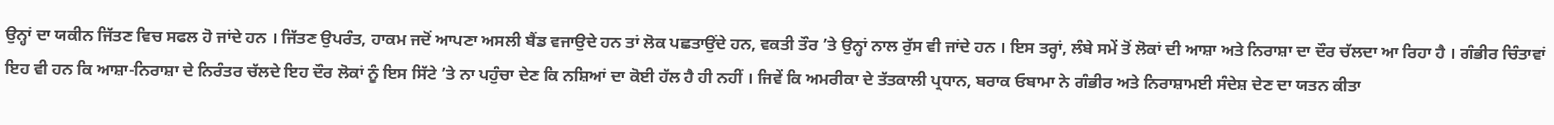ਉਨ੍ਹਾਂ ਦਾ ਯਕੀਨ ਜਿੱਤਣ ਵਿਚ ਸਫਲ ਹੋ ਜਾਂਦੇ ਹਨ । ਜਿੱਤਣ ਉਪਰੰਤ, ਹਾਕਮ ਜਦੋਂ ਆਪਣਾ ਅਸਲੀ ਬੈਂਡ ਵਜਾਉਦੇ ਹਨ ਤਾਂ ਲੋਕ ਪਛਤਾਉਂਦੇ ਹਨ, ਵਕਤੀ ਤੌਰ ’ਤੇ ਉਨ੍ਹਾਂ ਨਾਲ ਰੁੱਸ ਵੀ ਜਾਂਦੇ ਹਨ । ਇਸ ਤਰ੍ਹਾਂ, ਲੰਬੇ ਸਮੇਂ ਤੋਂ ਲੋਕਾਂ ਦੀ ਆਸ਼ਾ ਅਤੇ ਨਿਰਾਸ਼ਾ ਦਾ ਦੌਰ ਚੱਲਦਾ ਆ ਰਿਹਾ ਹੈ । ਗੰਭੀਰ ਚਿੰਤਾਵਾਂ ਇਹ ਵੀ ਹਨ ਕਿ ਆਸ਼ਾ-ਨਿਰਾਸ਼ਾ ਦੇ ਨਿਰੰਤਰ ਚੱਲਦੇ ਇਹ ਦੌਰ ਲੋਕਾਂ ਨੂੰ ਇਸ ਸਿੱਟੇ ’ਤੇ ਨਾ ਪਹੁੰਚਾ ਦੇਣ ਕਿ ਨਸ਼ਿਆਂ ਦਾ ਕੋਈ ਹੱਲ ਹੈ ਹੀ ਨਹੀਂ । ਜਿਵੇਂ ਕਿ ਅਮਰੀਕਾ ਦੇ ਤੱਤਕਾਲੀ ਪ੍ਰਧਾਨ, ਬਰਾਕ ਓਬਾਮਾ ਨੇ ਗੰਭੀਰ ਅਤੇ ਨਿਰਾਸ਼ਾਮਈ ਸੰਦੇਸ਼ ਦੇਣ ਦਾ ਯਤਨ ਕੀਤਾ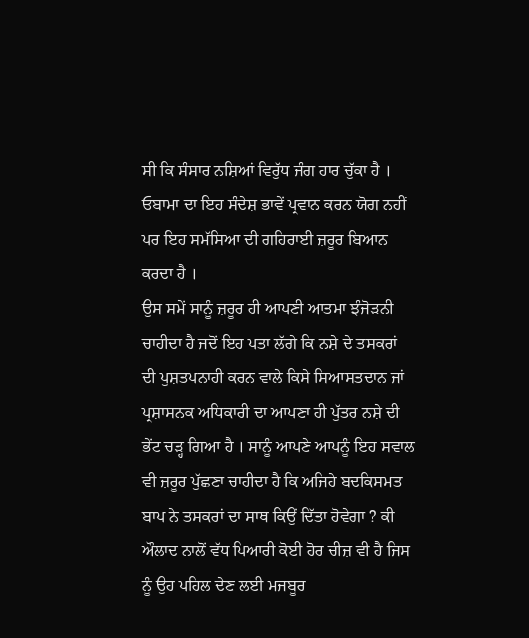ਸੀ ਕਿ ਸੰਸਾਰ ਨਸ਼ਿਆਂ ਵਿਰੁੱਧ ਜੰਗ ਹਾਰ ਚੁੱਕਾ ਹੈ । ਓਬਾਮਾ ਦਾ ਇਹ ਸੰਦੇਸ਼ ਭਾਵੇਂ ਪ੍ਰਵਾਨ ਕਰਨ ਯੋਗ ਨਹੀਂ ਪਰ ਇਹ ਸਮੱਸਿਆ ਦੀ ਗਹਿਰਾਈ ਜ਼ਰੂਰ ਬਿਆਨ ਕਰਦਾ ਹੈ ।
ਉਸ ਸਮੇਂ ਸਾਨੂੰ ਜ਼ਰੂਰ ਹੀ ਆਪਣੀ ਆਤਮਾ ਝੰਜੋੜਨੀ ਚਾਹੀਦਾ ਹੈ ਜਦੋਂ ਇਹ ਪਤਾ ਲੱਗੇ ਕਿ ਨਸ਼ੇ ਦੇ ਤਸਕਰਾਂ ਦੀ ਪੁਸ਼ਤਪਨਾਹੀ ਕਰਨ ਵਾਲੇ ਕਿਸੇ ਸਿਆਸਤਦਾਨ ਜਾਂ ਪ੍ਰਸ਼ਾਸਨਕ ਅਧਿਕਾਰੀ ਦਾ ਆਪਣਾ ਹੀ ਪੁੱਤਰ ਨਸ਼ੇ ਦੀ ਭੇਂਟ ਚੜ੍ਹ ਗਿਆ ਹੈ । ਸਾਨੂੰ ਆਪਣੇ ਆਪਨੂੰ ਇਹ ਸਵਾਲ ਵੀ ਜ਼ਰੂਰ ਪੁੱਛਣਾ ਚਾਹੀਦਾ ਹੈ ਕਿ ਅਜਿਹੇ ਬਦਕਿਸਮਤ ਬਾਪ ਨੇ ਤਸਕਰਾਂ ਦਾ ਸਾਥ ਕਿਉਂ ਦਿੱਤਾ ਹੋਵੇਗਾ ? ਕੀ ਔਲਾਦ ਨਾਲੋਂ ਵੱਧ ਪਿਆਰੀ ਕੋਈ ਹੋਰ ਚੀਜ਼ ਵੀ ਹੈ ਜਿਸ ਨੂੰ ਉਹ ਪਹਿਲ ਦੇਣ ਲਈ ਮਜਬੂਰ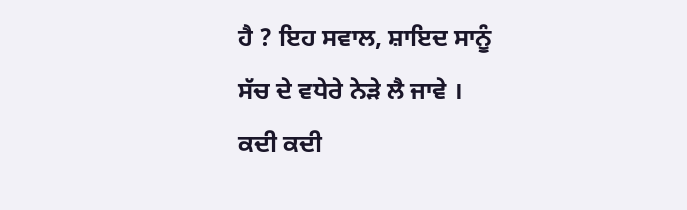ਹੈ ? ਇਹ ਸਵਾਲ, ਸ਼ਾਇਦ ਸਾਨੂੰ ਸੱਚ ਦੇ ਵਧੇਰੇ ਨੇੜੇ ਲੈ ਜਾਵੇ ।
ਕਦੀ ਕਦੀ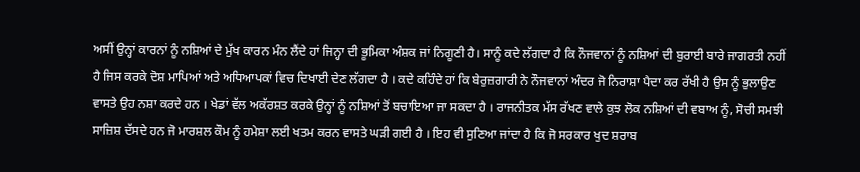ਅਸੀਂ ਉਨ੍ਹਾਂ ਕਾਰਨਾਂ ਨੂੰ ਨਸ਼ਿਆਂ ਦੇ ਮੁੱਖ ਕਾਰਨ ਮੰਨ ਲੈਂਦੇ ਹਾਂ ਜਿਨ੍ਹਾ ਦੀ ਭੂਮਿਕਾ ਅੰਸ਼ਕ ਜਾਂ ਨਿਗੂਣੀ ਹੈ। ਸਾਨੂੰ ਕਦੇ ਲੱਗਦਾ ਹੈ ਕਿ ਨੌਜਵਾਨਾਂ ਨੂੰ ਨਸ਼ਿਆਂ ਦੀ ਬੁਰਾਈ ਬਾਰੇ ਜਾਗਰਤੀ ਨਹੀਂ ਹੈ ਜਿਸ ਕਰਕੇ ਦੋਸ਼ ਮਾਪਿਆਂ ਅਤੇ ਅਧਿਆਪਕਾਂ ਵਿਚ ਦਿਖਾਈ ਦੇਣ ਲੱਗਦਾ ਹੈ । ਕਦੇ ਕਹਿੰਦੇ ਹਾਂ ਕਿ ਬੇਰੁਜ਼ਗਾਰੀ ਨੇ ਨੌਜਵਾਨਾਂ ਅੰਦਰ ਜੋ ਨਿਰਾਸ਼ਾ ਪੈਦਾ ਕਰ ਰੱਖੀ ਹੈ ਉਸ ਨੂੰ ਭੁਲਾਉਣ ਵਾਸਤੇ ਉਹ ਨਸ਼ਾ ਕਰਦੇ ਹਨ । ਖੇਡਾਂ ਵੱਲ ਅਕੱਰਸ਼ਤ ਕਰਕੇ ਉਨ੍ਹਾਂ ਨੂੰ ਨਸ਼ਿਆਂ ਤੋਂ ਬਚਾਇਆ ਜਾ ਸਕਦਾ ਹੈ । ਰਾਜਨੀਤਕ ਮੱਸ ਰੱਖਣ ਵਾਲੇ ਕੁਝ ਲੋਕ ਨਸ਼ਿਆਂ ਦੀ ਵਬਾਅ ਨੂੰ, ਸੋਚੀ ਸਮਝੀ ਸਾਜ਼ਿਸ਼ ਦੱਸਦੇ ਹਨ ਜੋ ਮਾਰਸ਼ਲ ਕੌਮ ਨੂੰ ਹਮੇਸ਼ਾ ਲਈ ਖਤਮ ਕਰਨ ਵਾਸਤੇ ਘੜੀ ਗਈ ਹੈ । ਇਹ ਵੀ ਸੁਣਿਆ ਜਾਂਦਾ ਹੈ ਕਿ ਜੋ ਸਰਕਾਰ ਖੁਦ ਸ਼ਰਾਬ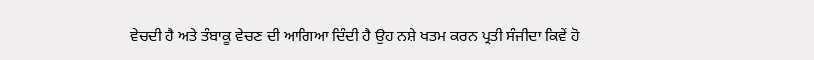ਵੇਚਦੀ ਹੈ ਅਤੇ ਤੰਬਾਕੂ ਵੇਚਣ ਦੀ ਆਗਿਆ ਦਿੰਦੀ ਹੈ ਉਹ ਨਸ਼ੇ ਖਤਮ ਕਰਨ ਪ੍ਰਤੀ ਸੰਜੀਦਾ ਕਿਵੇਂ ਹੋ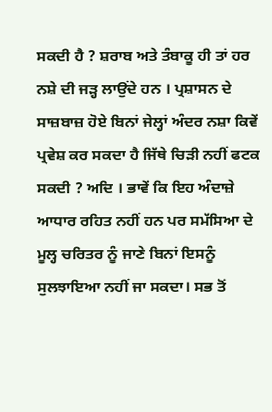ਸਕਦੀ ਹੈ ? ਸ਼ਰਾਬ ਅਤੇ ਤੰਬਾਕੂ ਹੀ ਤਾਂ ਹਰ ਨਸ਼ੇ ਦੀ ਜੜ੍ਹ ਲਾਉਂਦੇ ਹਨ । ਪ੍ਰਸ਼ਾਸਨ ਦੇ ਸਾਜ਼ਬਾਜ਼ ਹੋਏ ਬਿਨਾਂ ਜੇਲ੍ਹਾਂ ਅੰਦਰ ਨਸ਼ਾ ਕਿਵੇਂ ਪ੍ਰਵੇਸ਼ ਕਰ ਸਕਦਾ ਹੈ ਜਿੱਥੇ ਚਿੜੀ ਨਹੀਂ ਫਟਕ ਸਕਦੀ ? ਅਦਿ । ਭਾਵੇਂ ਕਿ ਇਹ ਅੰਦਾਜ਼ੇ ਆਧਾਰ ਰਹਿਤ ਨਹੀਂ ਹਨ ਪਰ ਸਮੱਸਿਆ ਦੇ ਮੂਲ੍ਹ ਚਰਿਤਰ ਨੂੰ ਜਾਣੇ ਬਿਨਾਂ ਇਸਨੂੰ ਸੁਲਝਾਇਆ ਨਹੀਂ ਜਾ ਸਕਦਾ। ਸਭ ਤੋਂ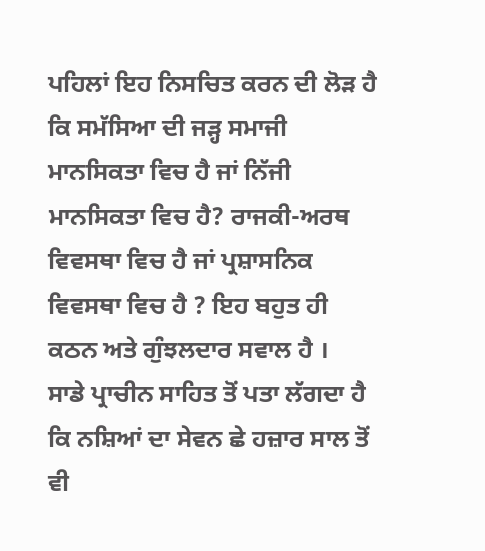ਪਹਿਲਾਂ ਇਹ ਨਿਸਚਿਤ ਕਰਨ ਦੀ ਲੋੜ ਹੈ ਕਿ ਸਮੱਸਿਆ ਦੀ ਜੜ੍ਹ ਸਮਾਜੀ ਮਾਨਸਿਕਤਾ ਵਿਚ ਹੈ ਜਾਂ ਨਿੱਜੀ ਮਾਨਸਿਕਤਾ ਵਿਚ ਹੈ? ਰਾਜਕੀ-ਅਰਥ ਵਿਵਸਥਾ ਵਿਚ ਹੈ ਜਾਂ ਪ੍ਰਸ਼ਾਸਨਿਕ ਵਿਵਸਥਾ ਵਿਚ ਹੈ ? ਇਹ ਬਹੁਤ ਹੀ ਕਠਨ ਅਤੇ ਗੁੰਝਲਦਾਰ ਸਵਾਲ ਹੈ ।
ਸਾਡੇ ਪ੍ਰਾਚੀਨ ਸਾਹਿਤ ਤੋਂ ਪਤਾ ਲੱਗਦਾ ਹੈ ਕਿ ਨਸ਼ਿਆਂ ਦਾ ਸੇਵਨ ਛੇ ਹਜ਼ਾਰ ਸਾਲ ਤੋਂ ਵੀ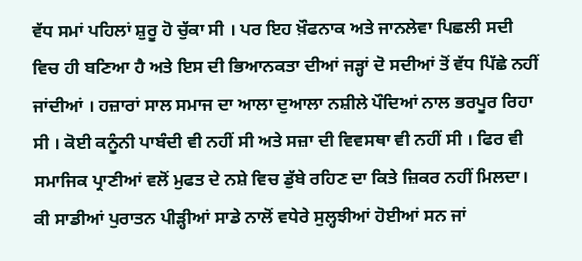ਵੱਧ ਸਮਾਂ ਪਹਿਲਾਂ ਸ਼ੁਰੂ ਹੋ ਚੁੱਕਾ ਸੀ । ਪਰ ਇਹ ਖ਼ੌਫਨਾਕ ਅਤੇ ਜਾਨਲੇਵਾ ਪਿਛਲੀ ਸਦੀ ਵਿਚ ਹੀ ਬਣਿਆ ਹੈ ਅਤੇ ਇਸ ਦੀ ਭਿਆਨਕਤਾ ਦੀਆਂ ਜੜ੍ਹਾਂ ਦੋ ਸਦੀਆਂ ਤੋਂ ਵੱਧ ਪਿੱਛੇ ਨਹੀਂ ਜਾਂਦੀਆਂ । ਹਜ਼ਾਰਾਂ ਸਾਲ ਸਮਾਜ ਦਾ ਆਲਾ ਦੁਆਲਾ ਨਸ਼ੀਲੇ ਪੌਦਿਆਂ ਨਾਲ ਭਰਪੂਰ ਰਿਹਾ ਸੀ । ਕੋਈ ਕਨੂੰਨੀ ਪਾਬੰਦੀ ਵੀ ਨਹੀਂ ਸੀ ਅਤੇ ਸਜ਼ਾ ਦੀ ਵਿਵਸਥਾ ਵੀ ਨਹੀਂ ਸੀ । ਫਿਰ ਵੀ ਸਮਾਜਿਕ ਪ੍ਰਾਣੀਆਂ ਵਲੋਂ ਮੁਫਤ ਦੇ ਨਸ਼ੇ ਵਿਚ ਡੁੱਬੇ ਰਹਿਣ ਦਾ ਕਿਤੇ ਜ਼ਿਕਰ ਨਹੀਂ ਮਿਲਦਾ। ਕੀ ਸਾਡੀਆਂ ਪੁਰਾਤਨ ਪੀੜ੍ਹੀਆਂ ਸਾਡੇ ਨਾਲੋਂ ਵਧੇਰੇ ਸੁਲ੍ਹਝੀਆਂ ਹੋਈਆਂ ਸਨ ਜਾਂ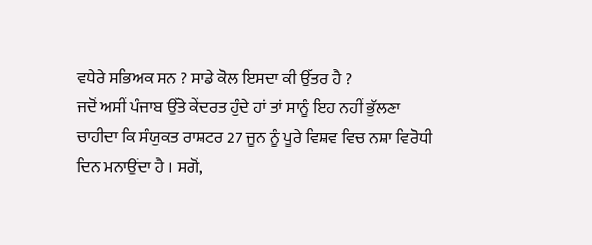ਵਧੇਰੇ ਸਭਿਅਕ ਸਨ ? ਸਾਡੇ ਕੋਲ ਇਸਦਾ ਕੀ ਉੱਤਰ ਹੈ ?
ਜਦੋਂ ਅਸੀਂ ਪੰਜਾਬ ਉੱਤੇ ਕੇਂਦਰਤ ਹੁੰਦੇ ਹਾਂ ਤਾਂ ਸਾਨੂੰ ਇਹ ਨਹੀਂ ਭੁੱਲਣਾ ਚਾਹੀਦਾ ਕਿ ਸੰਯੁਕਤ ਰਾਸ਼ਟਰ 27 ਜੂਨ ਨੂੰ ਪੂਰੇ ਵਿਸ਼ਵ ਵਿਚ ਨਸ਼ਾ ਵਿਰੋਧੀ ਦਿਨ ਮਨਾਉਂਦਾ ਹੈ । ਸਗੋਂ,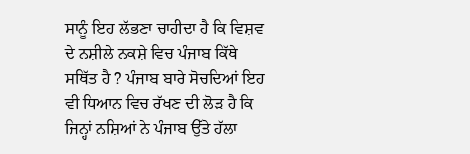ਸਾਨੂੰ ਇਹ ਲੱਭਣਾ ਚਾਹੀਦਾ ਹੈ ਕਿ ਵਿਸ਼ਵ ਦੇ ਨਸ਼ੀਲੇ ਨਕਸ਼ੇ ਵਿਚ ਪੰਜਾਬ ਕਿੱਥੇ ਸਥਿੱਤ ਹੈ ? ਪੰਜਾਬ ਬਾਰੇ ਸੋਚਦਿਆਂ ਇਹ ਵੀ ਧਿਆਨ ਵਿਚ ਰੱਖਣ ਦੀ ਲੋੜ ਹੈ ਕਿ ਜਿਨ੍ਹਾਂ ਨਸ਼ਿਆਂ ਨੇ ਪੰਜਾਬ ਉੱਤੇ ਹੱਲਾ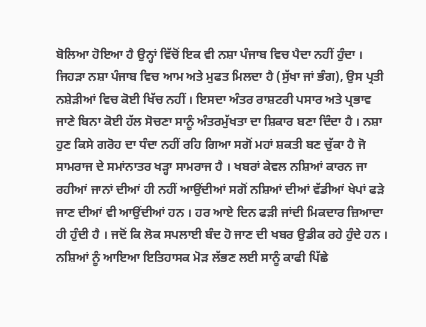ਬੋਲਿਆ ਹੋਇਆ ਹੈ ਉਨ੍ਹਾਂ ਵਿੱਚੋਂ ਇਕ ਵੀ ਨਸ਼ਾ ਪੰਜਾਬ ਵਿਚ ਪੈਦਾ ਨਹੀਂ ਹੁੰਦਾ । ਜਿਹੜਾ ਨਸ਼ਾ ਪੰਜਾਬ ਵਿਚ ਆਮ ਅਤੇ ਮੁਫਤ ਮਿਲਦਾ ਹੈ (ਸੁੱਖਾ ਜਾਂ ਭੰਗ), ਉਸ ਪ੍ਰਤੀ ਨਸ਼ੇੜੀਆਂ ਵਿਚ ਕੋਈ ਖਿੱਚ ਨਹੀਂ । ਇਸਦਾ ਅੰਤਰ ਰਾਸ਼ਟਰੀ ਪਸਾਰ ਅਤੇ ਪ੍ਰਭਾਵ ਜਾਣੇ ਬਿਨਾ ਕੋਈ ਹੱਲ ਸੋਚਣਾ ਸਾਨੂੰ ਅੰਤਰਮੁੱਖਤਾ ਦਾ ਸ਼ਿਕਾਰ ਬਣਾ ਦਿੰਦਾ ਹੈ । ਨਸ਼ਾ ਹੁਣ ਕਿਸੇ ਗਰੋਹ ਦਾ ਧੰਦਾ ਨਹੀਂ ਰਹਿ ਗਿਆ ਸਗੋਂ ਮਹਾਂ ਸ਼ਕਤੀ ਬਣ ਚੁੱਕਾ ਹੈ ਜੋ ਸਾਮਰਾਜ ਦੇ ਸਮਾਂਨਾਤਰ ਖੜ੍ਹਾ ਸਾਮਰਾਜ ਹੈ । ਖਬਰਾਂ ਕੇਵਲ ਨਸ਼ਿਆਂ ਕਾਰਨ ਜਾ ਰਹੀਆਂ ਜਾਨਾਂ ਦੀਆਂ ਹੀ ਨਹੀਂ ਆਉਂਦੀਆਂ ਸਗੋਂ ਨਸ਼ਿਆਂ ਦੀਆਂ ਵੱਡੀਆਂ ਖੇਪਾਂ ਫੜੇ ਜਾਣ ਦੀਆਂ ਵੀ ਆਉਂਦੀਆਂ ਹਨ । ਹਰ ਆਏ ਦਿਨ ਫੜੀ ਜਾਂਦੀ ਮਿਕਦਾਰ ਜ਼ਿਆਦਾ ਹੀ ਹੁੰਦੀ ਹੈ । ਜਦੋਂ ਕਿ ਲੋਕ ਸਪਲਾਈ ਬੰਦ ਹੋ ਜਾਣ ਦੀ ਖਬਰ ਉਡੀਕ ਰਹੇ ਹੁੰਦੇ ਹਨ ।
ਨਸ਼ਿਆਂ ਨੂੰ ਆਇਆ ਇਤਿਹਾਸਕ ਮੋੜ ਲੱਭਣ ਲਈ ਸਾਨੂੰ ਕਾਫੀ ਪਿੱਛੇ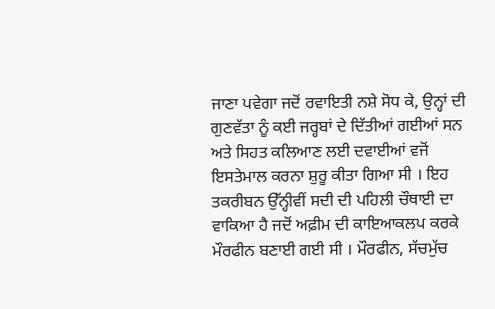ਜਾਣਾ ਪਵੇਗਾ ਜਦੋਂ ਰਵਾਇਤੀ ਨਸ਼ੇ ਸੋਧ ਕੇ, ਉਨ੍ਹਾਂ ਦੀ ਗੁਣਵੱਤਾ ਨੂੰ ਕਈ ਜਰ੍ਹਬਾਂ ਦੇ ਦਿੱਤੀਆਂ ਗਈਆਂ ਸਨ ਅਤੇ ਸਿਹਤ ਕਲਿਆਣ ਲਈ ਦਵਾਈਆਂ ਵਜੋਂ ਇਸਤੇਮਾਲ ਕਰਨਾ ਸ਼ੁਰੂ ਕੀਤਾ ਗਿਆ ਸੀ । ਇਹ ਤਕਰੀਬਨ ਉੱਨ੍ਹੀਵੀਂ ਸਦੀ ਦੀ ਪਹਿਲੀ ਚੌਥਾਈ ਦਾ ਵਾਕਿਆ ਹੈ ਜਦੋਂ ਅਫ਼ੀਮ ਦੀ ਕਾਇਆਕਲਪ ਕਰਕੇ ਮੌਰਫੀਨ ਬਣਾਈ ਗਈ ਸੀ । ਮੌਰਫੀਨ, ਸੱਚਮੁੱਚ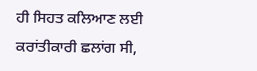ਹੀ ਸਿਹਤ ਕਲਿਆਣ ਲਈ ਕਰਾਂਤੀਕਾਰੀ ਛਲਾਂਗ ਸੀ,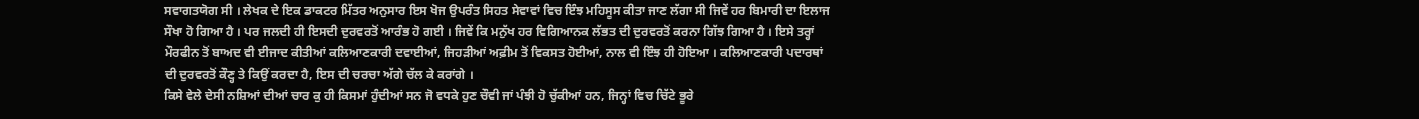ਸਵਾਗਤਯੋਗ ਸੀ । ਲੇਖਕ ਦੇ ਇਕ ਡਾਕਟਰ ਮਿੱਤਰ ਅਨੁਸਾਰ ਇਸ ਖੋਜ ਉਪਰੰਤ ਸਿਹਤ ਸੇਵਾਵਾਂ ਵਿਚ ਇੰਝ ਮਹਿਸੂਸ ਕੀਤਾ ਜਾਣ ਲੱਗਾ ਸੀ ਜਿਵੇਂ ਹਰ ਬਿਮਾਰੀ ਦਾ ਇਲਾਜ ਸੌਖਾ ਹੋ ਗਿਆ ਹੈ । ਪਰ ਜਲਦੀ ਹੀ ਇਸਦੀ ਦੁਰਵਰਤੋਂ ਆਰੰਭ ਹੋ ਗਈ । ਜਿਵੇਂ ਕਿ ਮਨੁੱਖ ਹਰ ਵਿਗਿਆਨਕ ਲੱਭਤ ਦੀ ਦੁਰਵਰਤੋਂ ਕਰਨਾ ਗਿੱਝ ਗਿਆ ਹੈ । ਇਸੇ ਤਰ੍ਹਾਂ ਮੌਰਫੀਨ ਤੋਂ ਬਾਅਦ ਵੀ ਈਜਾਦ ਕੀਤੀਆਂ ਕਲਿਆਣਕਾਰੀ ਦਵਾਈਆਂ, ਜਿਹੜੀਆਂ ਅਫ਼ੀਮ ਤੋਂ ਵਿਕਸਤ ਹੋਈਆਂ, ਨਾਲ ਵੀ ਇੰਝ ਹੀ ਹੋਇਆ । ਕਲਿਆਣਕਾਰੀ ਪਦਾਰਥਾਂ ਦੀ ਦੁਰਵਰਤੋਂ ਕੌਣ੍ਹ ਤੇ ਕਿਉਂ ਕਰਦਾ ਹੈ, ਇਸ ਦੀ ਚਰਚਾ ਅੱਗੇ ਚੱਲ ਕੇ ਕਰਾਂਗੇ ।
ਕਿਸੇ ਵੇਲੇ ਦੇਸੀ ਨਸ਼ਿਆਂ ਦੀਆਂ ਚਾਰ ਕੁ ਹੀ ਕਿਸਮਾਂ ਹੁੰਦੀਆਂ ਸਨ ਜੋ ਵਧਕੇ ਹੁਣ ਚੌਵੀ ਜਾਂ ਪੰਝੀ ਹੋ ਚੁੱਕੀਆਂ ਹਨ, ਜਿਨ੍ਹਾਂ ਵਿਚ ਚਿੱਟੇ ਭੂਰੇ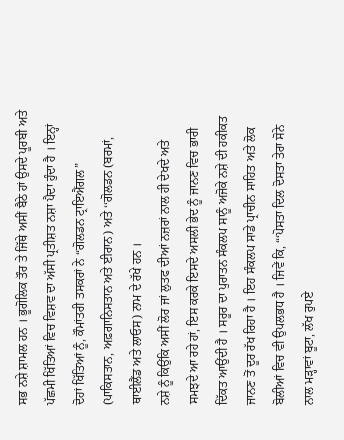ਸਭ ਨਸ਼ੇ ਸ਼ਾਮਲ ਹਨ । ਭੂਗੋਲਿਕ ਤੌਰ ਤੇ ਜਿੱਥੇ ਅਸੀਂ ਬੈਠੇ ਹਾਂ ਉਸਦੇ ਪੂਰਬੀ ਅਤੇ ਪੱਛਮੀ ਖਿੱਤਿਆਂ ਵਿਚ ਵਿਸ਼ਵ ਦਾ ਅੱਸੀ ਪ੍ਰਤੀਸ਼ਤ ਨਸ਼ਾ ਪੈਦਾ ਹੁੰਦਾ ਹੈ । ਇਨ੍ਹਾਂ ਦੋਹਾਂ ਖਿੱਤਿਆਂ ਨੂੰ, ਕੌਮਾਂਤਰੀ ਤਸਕਰਾਂ ਨੇ “ਗੋਲਡਨ ਟ੍ਰਾਇਐਂਗਲ” (ਪਾਕਿਸਤਾਨ, ਅਫ਼ਗਾਨਿਸਤਾਨ ਅਤੇ ਈਰਾਨ) ਅਤੇ ‘‘ਗੋਲਡਨ (ਬਰਮਾਂ, ਥਾਈਲੈਂਡ ਅਤੇ ਲਾਓਸ) ਨਾਮ ਦੇ ਰੱਖੇ ਹਨ ।
ਨਸ਼ੇ ਨੂੰ ਕਿਉਂਕਿ ਅਸੀਂ ਲੋਰ ਜਾਂ ਲੁਤਫ ਦੀਆਂ ਨਜ਼ਰਾਂ ਨਾਲ ਹੀ ਦੇਖਦੇ ਅਤੇ ਸਮਝਦੇ ਆ ਰਹੇ ਹਾਂ, ਇਸ ਕਰਕੇ ਇਸਦੇ ਅਸਲੀ ਭੇਦ ਨੂੰ ਜਾਨਣ ਵਿਚ ਭਾਰੀ ਦਿੱਕਤ ਆਉਂਦੀ ਹੈ । ਸਰੂਰ ਦਾ ਪੁਰਾਤਨ ਸੰਕਲਪ ਸਾਨੂੰ ਅਜੋਕੇ ਨਸ਼ੇ ਦੀ ਹਕੀਕਤ ਜਾਨਣ ਤੋਂ ਦੂਰ ਰੱਖ ਰਿਹਾ ਹੈ । ਇਹ ਸੰਕਲਪ ਸਾਡੇ ਪ੍ਰਾਚੀਨ ਸਾਹਿਤ ਅਤੇ ਲੋਕ ਬੋਲੀਆਂ ਵਿਚ ਵੀ ਉਪਲਭਧ ਹੈ । ਜਿਵੇਂ ਕਿ, “‘ਪੋਸਤਾ ਦਿਲ ਦੋਸਤਾ ਤੇਰਾ ਸੋਨੇ ਨਾਲ ਮੜ੍ਹਾਵਾਂ ਬੂਟਾ, ਲੱਖ ਰੁਪਏ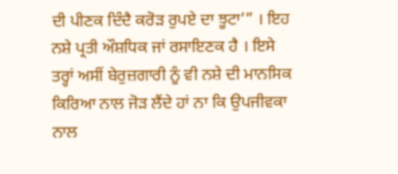ਦੀ ਪੀਣਕ ਦਿੰਦੈ ਕਰੋੜ ਰੁਪਏ ਦਾ ਝੂਟਾ’” । ਇਹ ਨਸ਼ੇ ਪ੍ਰਤੀ ਔਸ਼ਧਿਕ ਜਾਂ ਰਸਾਇਣਕ ਹੈ । ਇਸੇ ਤਰ੍ਹਾਂ ਅਸੀਂ ਬੇਰੁਜ਼ਗਾਰੀ ਨੂੰ ਵੀ ਨਸ਼ੇ ਦੀ ਮਾਨਸਿਕ ਕਿਰਿਆ ਨਾਲ ਜੋੜ ਲੈਂਦੇ ਹਾਂ ਨਾ ਕਿ ਉਪਜੀਵਕਾ ਨਾਲ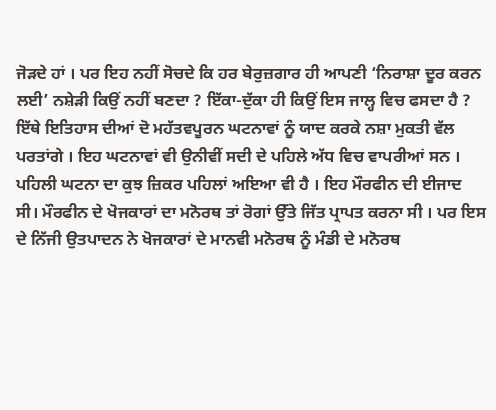ਜੋੜਦੇ ਹਾਂ । ਪਰ ਇਹ ਨਹੀਂ ਸੋਚਦੇ ਕਿ ਹਰ ਬੇਰੁਜ਼ਗਾਰ ਹੀ ਆਪਣੀ ‘ਨਿਰਾਸ਼ਾ ਦੂਰ ਕਰਨ ਲਈ’ ਨਸ਼ੇੜੀ ਕਿਉਂ ਨਹੀਂ ਬਣਦਾ ? ਇੱਕਾ-ਦੁੱਕਾ ਹੀ ਕਿਉਂ ਇਸ ਜਾਲ੍ਹ ਵਿਚ ਫਸਦਾ ਹੈ ?
ਇੱਥੇ ਇਤਿਹਾਸ ਦੀਆਂ ਦੋ ਮਹੱਤਵਪੂਰਨ ਘਟਨਾਵਾਂ ਨੂੰ ਯਾਦ ਕਰਕੇ ਨਸ਼ਾ ਮੁਕਤੀ ਵੱਲ ਪਰਤਾਂਗੇ । ਇਹ ਘਟਨਾਵਾਂ ਵੀ ਉਨੀਵੀਂ ਸਦੀ ਦੇ ਪਹਿਲੇ ਅੱਧ ਵਿਚ ਵਾਪਰੀਆਂ ਸਨ । ਪਹਿਲੀ ਘਟਨਾ ਦਾ ਕੁਝ ਜ਼ਿਕਰ ਪਹਿਲਾਂ ਅਇਆ ਵੀ ਹੈ । ਇਹ ਮੌਰਫੀਨ ਦੀ ਈਜਾਦ ਸੀ। ਮੌਰਫੀਨ ਦੇ ਖੋਜਕਾਰਾਂ ਦਾ ਮਨੋਰਥ ਤਾਂ ਰੋਗਾਂ ਉੱਤੇ ਜਿੱਤ ਪ੍ਰਾਪਤ ਕਰਨਾ ਸੀ । ਪਰ ਇਸ ਦੇ ਨਿੱਜੀ ਉਤਪਾਦਨ ਨੇ ਖੋਜਕਾਰਾਂ ਦੇ ਮਾਨਵੀ ਮਨੋਰਥ ਨੂੰ ਮੰਡੀ ਦੇ ਮਨੋਰਥ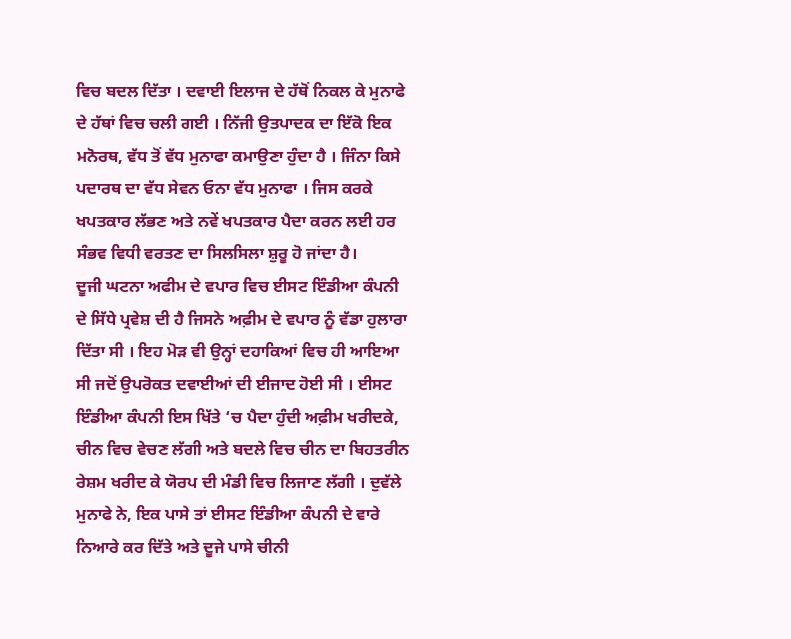ਵਿਚ ਬਦਲ ਦਿੱਤਾ । ਦਵਾਈ ਇਲਾਜ ਦੇ ਹੱਥੋਂ ਨਿਕਲ ਕੇ ਮੁਨਾਫੇ ਦੇ ਹੱਥਾਂ ਵਿਚ ਚਲੀ ਗਈ । ਨਿੱਜੀ ਉਤਪਾਦਕ ਦਾ ਇੱਕੋ ਇਕ ਮਨੋਰਥ, ਵੱਧ ਤੋਂ ਵੱਧ ਮੁਨਾਫਾ ਕਮਾਉਣਾ ਹੁੰਦਾ ਹੈ । ਜਿੰਨਾ ਕਿਸੇ ਪਦਾਰਥ ਦਾ ਵੱਧ ਸੇਵਨ ਓਨਾ ਵੱਧ ਮੁਨਾਫਾ । ਜਿਸ ਕਰਕੇ ਖਪਤਕਾਰ ਲੱਭਣ ਅਤੇ ਨਵੇਂ ਖਪਤਕਾਰ ਪੈਦਾ ਕਰਨ ਲਈ ਹਰ ਸੰਭਵ ਵਿਧੀ ਵਰਤਣ ਦਾ ਸਿਲਸਿਲਾ ਸ਼ੁਰੂ ਹੋ ਜਾਂਦਾ ਹੈ।
ਦੂਜੀ ਘਟਨਾ ਅਫੀਮ ਦੇ ਵਪਾਰ ਵਿਚ ਈਸਟ ਇੰਡੀਆ ਕੰਪਨੀ ਦੇ ਸਿੱਧੇ ਪ੍ਰਵੇਸ਼ ਦੀ ਹੈ ਜਿਸਨੇ ਅਫ਼ੀਮ ਦੇ ਵਪਾਰ ਨੂੰ ਵੱਡਾ ਹੁਲਾਰਾ ਦਿੱਤਾ ਸੀ । ਇਹ ਮੋੜ ਵੀ ਉਨ੍ਹਾਂ ਦਹਾਕਿਆਂ ਵਿਚ ਹੀ ਆਇਆ ਸੀ ਜਦੋਂ ਉਪਰੋਕਤ ਦਵਾਈਆਂ ਦੀ ਈਜਾਦ ਹੋਈ ਸੀ । ਈਸਟ ਇੰਡੀਆ ਕੰਪਨੀ ਇਸ ਖਿੱਤੇ ‘ਚ ਪੈਦਾ ਹੁੰਦੀ ਅਫ਼ੀਮ ਖਰੀਦਕੇ, ਚੀਨ ਵਿਚ ਵੇਚਣ ਲੱਗੀ ਅਤੇ ਬਦਲੇ ਵਿਚ ਚੀਨ ਦਾ ਬਿਹਤਰੀਨ ਰੇਸ਼ਮ ਖਰੀਦ ਕੇ ਯੋਰਪ ਦੀ ਮੰਡੀ ਵਿਚ ਲਿਜਾਣ ਲੱਗੀ । ਦੁਵੱਲੇ ਮੁਨਾਫੇ ਨੇ, ਇਕ ਪਾਸੇ ਤਾਂ ਈਸਟ ਇੰਡੀਆ ਕੰਪਨੀ ਦੇ ਵਾਰੇ ਨਿਆਰੇ ਕਰ ਦਿੱਤੇ ਅਤੇ ਦੂਜੇ ਪਾਸੇ ਚੀਨੀ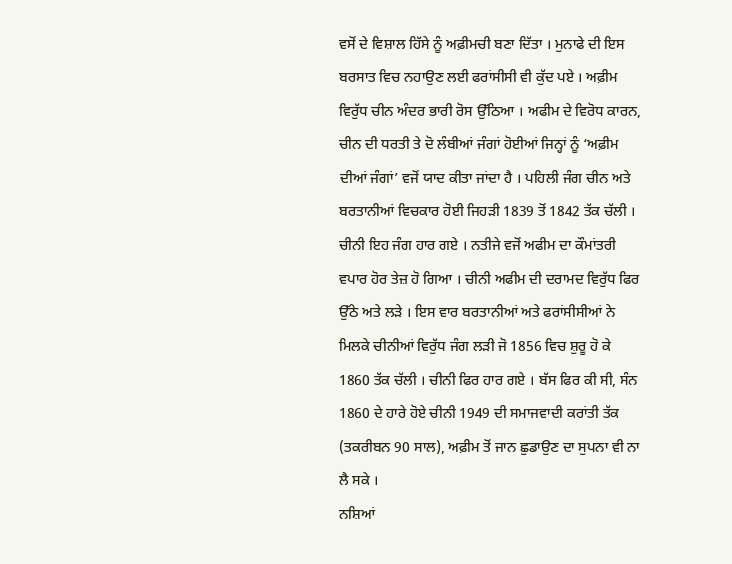ਵਸੋਂ ਦੇ ਵਿਸ਼ਾਲ ਹਿੱਸੇ ਨੂੰ ਅਫ਼ੀਮਚੀ ਬਣਾ ਦਿੱਤਾ । ਮੁਨਾਫੇ ਦੀ ਇਸ ਬਰਸਾਤ ਵਿਚ ਨਹਾਉਣ ਲਈ ਫਰਾਂਸੀਸੀ ਵੀ ਕੁੱਦ ਪਏ । ਅਫ਼ੀਮ ਵਿਰੁੱਧ ਚੀਨ ਅੰਦਰ ਭਾਰੀ ਰੋਸ ਉੱਠਿਆ । ਅਫੀਮ ਦੇ ਵਿਰੋਧ ਕਾਰਨ, ਚੀਨ ਦੀ ਧਰਤੀ ਤੇ ਦੋ ਲੰਬੀਆਂ ਜੰਗਾਂ ਹੋਈਆਂ ਜਿਨ੍ਹਾਂ ਨੂੰ ‘ਅਫ਼ੀਮ ਦੀਆਂ ਜੰਗਾਂ’ ਵਜੋਂ ਯਾਦ ਕੀਤਾ ਜਾਂਦਾ ਹੈ । ਪਹਿਲੀ ਜੰਗ ਚੀਨ ਅਤੇ ਬਰਤਾਨੀਆਂ ਵਿਚਕਾਰ ਹੋਈ ਜਿਹੜੀ 1839 ਤੋਂ 1842 ਤੱਕ ਚੱਲੀ । ਚੀਨੀ ਇਹ ਜੰਗ ਹਾਰ ਗਏ । ਨਤੀਜੇ ਵਜੋਂ ਅਫੀਮ ਦਾ ਕੌਮਾਂਤਰੀ ਵਪਾਰ ਹੋਰ ਤੇਜ਼ ਹੋ ਗਿਆ । ਚੀਨੀ ਅਫੀਮ ਦੀ ਦਰਾਮਦ ਵਿਰੁੱਧ ਫਿਰ ਉੱਠੇ ਅਤੇ ਲੜੇ । ਇਸ ਵਾਰ ਬਰਤਾਨੀਆਂ ਅਤੇ ਫਰਾਂਸੀਸੀਆਂ ਨੇ ਮਿਲਕੇ ਚੀਨੀਆਂ ਵਿਰੁੱਧ ਜੰਗ ਲੜੀ ਜੋ 1856 ਵਿਚ ਸ਼ੁਰੂ ਹੋ ਕੇ 1860 ਤੱਕ ਚੱਲੀ । ਚੀਨੀ ਫਿਰ ਹਾਰ ਗਏ । ਬੱਸ ਫਿਰ ਕੀ ਸੀ, ਸੰਨ 1860 ਦੇ ਹਾਰੇ ਹੋਏ ਚੀਨੀ 1949 ਦੀ ਸਮਾਜਵਾਦੀ ਕਰਾਂਤੀ ਤੱਕ (ਤਕਰੀਬਨ 90 ਸਾਲ), ਅਫ਼ੀਮ ਤੋਂ ਜਾਨ ਛੁਡਾਉਣ ਦਾ ਸੁਪਨਾ ਵੀ ਨਾ ਲੈ ਸਕੇ ।
ਨਸ਼ਿਆਂ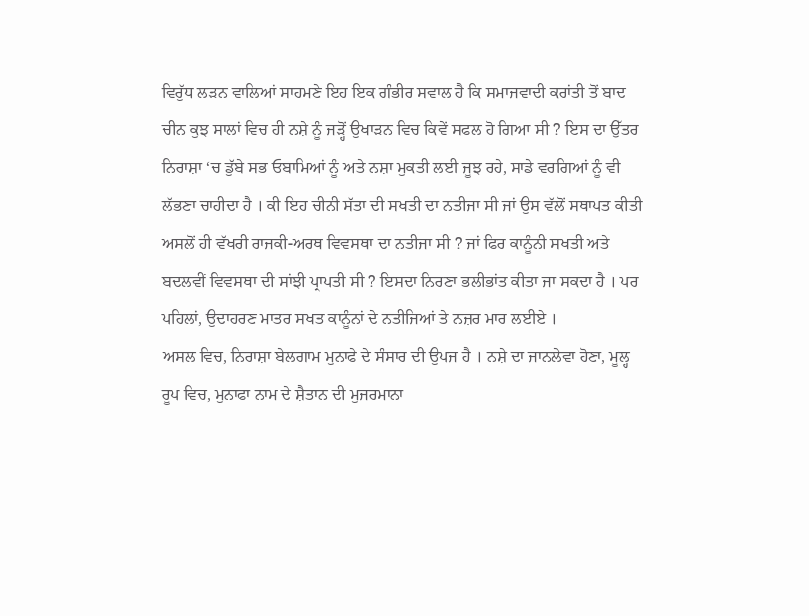ਵਿਰੁੱਧ ਲੜਨ ਵਾਲਿਆਂ ਸਾਹਮਣੇ ਇਹ ਇਕ ਗੰਭੀਰ ਸਵਾਲ ਹੈ ਕਿ ਸਮਾਜਵਾਦੀ ਕਰਾਂਤੀ ਤੋਂ ਬਾਦ ਚੀਨ ਕੁਝ ਸਾਲਾਂ ਵਿਚ ਹੀ ਨਸ਼ੇ ਨੂੰ ਜੜ੍ਹੋਂ ਉਖਾੜਨ ਵਿਚ ਕਿਵੇਂ ਸਫਲ ਹੋ ਗਿਆ ਸੀ ? ਇਸ ਦਾ ਉੱਤਰ ਨਿਰਾਸ਼ਾ ‘ਚ ਡੁੱਬੇ ਸਭ ਓਬਾਮਿਆਂ ਨੂੰ ਅਤੇ ਨਸ਼ਾ ਮੁਕਤੀ ਲਈ ਜੂਝ ਰਹੇ, ਸਾਡੇ ਵਰਗਿਆਂ ਨੂੰ ਵੀ ਲੱਭਣਾ ਚਾਹੀਦਾ ਹੈ । ਕੀ ਇਹ ਚੀਨੀ ਸੱਤਾ ਦੀ ਸਖਤੀ ਦਾ ਨਤੀਜਾ ਸੀ ਜਾਂ ਉਸ ਵੱਲੋਂ ਸਥਾਪਤ ਕੀਤੀ ਅਸਲੋਂ ਹੀ ਵੱਖਰੀ ਰਾਜਕੀ-ਅਰਥ ਵਿਵਸਥਾ ਦਾ ਨਤੀਜਾ ਸੀ ? ਜਾਂ ਫਿਰ ਕਾਨੂੰਨੀ ਸਖਤੀ ਅਤੇ ਬਦਲਵੀਂ ਵਿਵਸਥਾ ਦੀ ਸਾਂਝੀ ਪ੍ਰਾਪਤੀ ਸੀ ? ਇਸਦਾ ਨਿਰਣਾ ਭਲੀਭਾਂਤ ਕੀਤਾ ਜਾ ਸਕਦਾ ਹੈ । ਪਰ ਪਹਿਲਾਂ, ਉਦਾਹਰਣ ਮਾਤਰ ਸਖਤ ਕਾਨੂੰਨਾਂ ਦੇ ਨਤੀਜਿਆਂ ਤੇ ਨਜ਼ਰ ਮਾਰ ਲਈਏ ।
ਅਸਲ ਵਿਚ, ਨਿਰਾਸ਼ਾ ਬੇਲਗਾਮ ਮੁਨਾਫੇ ਦੇ ਸੰਸਾਰ ਦੀ ਉਪਜ ਹੈ । ਨਸ਼ੇ ਦਾ ਜਾਨਲੇਵਾ ਹੋਣਾ, ਮੂਲ੍ਹ ਰੂਪ ਵਿਚ, ਮੁਨਾਫਾ ਨਾਮ ਦੇ ਸ਼ੈਤਾਨ ਦੀ ਮੁਜਰਮਾਨਾ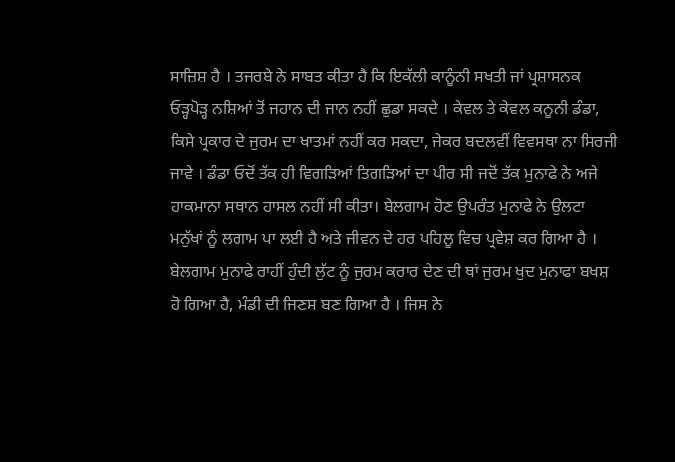ਸਾਜ਼ਿਸ਼ ਹੈ । ਤਜਰਬੇ ਨੇ ਸਾਬਤ ਕੀਤਾ ਹੈ ਕਿ ਇਕੱਲੀ ਕਾਨੂੰਨੀ ਸਖਤੀ ਜਾਂ ਪ੍ਰਸ਼ਾਸਨਕ ਓੜ੍ਹਪੋੜ੍ਹ ਨਸ਼ਿਆਂ ਤੋਂ ਜਹਾਨ ਦੀ ਜਾਨ ਨਹੀਂ ਛੁਡਾ ਸਕਦੇ । ਕੇਵਲ ਤੇ ਕੇਵਲ ਕਨੂਨੀ ਡੰਡਾ, ਕਿਸੇ ਪ੍ਰਕਾਰ ਦੇ ਜੁਰਮ ਦਾ ਖਾਤਮਾਂ ਨਹੀਂ ਕਰ ਸਕਦਾ, ਜੇਕਰ ਬਦਲਵੀਂ ਵਿਵਸਥਾ ਨਾ ਸਿਰਜੀ ਜਾਵੇ । ਡੰਡਾ ਓਦੋਂ ਤੱਕ ਹੀ ਵਿਗੜਿਆਂ ਤਿਗੜਿਆਂ ਦਾ ਪੀਰ ਸੀ ਜਦੋਂ ਤੱਕ ਮੁਨਾਫੇ ਨੇ ਅਜੇ ਹਾਕਮਾਨਾ ਸਥਾਨ ਹਾਸਲ ਨਹੀਂ ਸੀ ਕੀਤਾ। ਬੇਲਗਾਮ ਹੋਣ ਉਪਰੰਤ ਮੁਨਾਫੇ ਨੇ ਉਲਟਾ ਮਨੁੱਖਾਂ ਨੂੰ ਲਗਾਮ ਪਾ ਲਈ ਹੈ ਅਤੇ ਜੀਵਨ ਦੇ ਹਰ ਪਹਿਲੂ ਵਿਚ ਪ੍ਰਵੇਸ਼ ਕਰ ਗਿਆ ਹੈ । ਬੇਲਗਾਮ ਮੁਨਾਫੇ ਰਾਹੀਂ ਹੁੰਦੀ ਲੁੱਟ ਨੂੰ ਜੁਰਮ ਕਰਾਰ ਦੇਣ ਦੀ ਥਾਂ ਜੁਰਮ ਖੁਦ ਮੁਨਾਫਾ ਬਖਸ਼ ਹੋ ਗਿਆ ਹੈ, ਮੰਡੀ ਦੀ ਜਿਣਸ ਬਣ ਗਿਆ ਹੈ । ਜਿਸ ਨੇ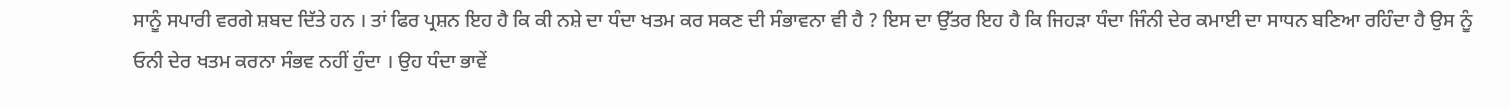ਸਾਨੂੰ ਸਪਾਰੀ ਵਰਗੇ ਸ਼ਬਦ ਦਿੱਤੇ ਹਨ । ਤਾਂ ਫਿਰ ਪ੍ਰਸ਼ਨ ਇਹ ਹੈ ਕਿ ਕੀ ਨਸ਼ੇ ਦਾ ਧੰਦਾ ਖਤਮ ਕਰ ਸਕਣ ਦੀ ਸੰਭਾਵਨਾ ਵੀ ਹੈ ? ਇਸ ਦਾ ਉੱਤਰ ਇਹ ਹੈ ਕਿ ਜਿਹੜਾ ਧੰਦਾ ਜਿੰਨੀ ਦੇਰ ਕਮਾਈ ਦਾ ਸਾਧਨ ਬਣਿਆ ਰਹਿੰਦਾ ਹੈ ਉਸ ਨੂੰ ਓਨੀ ਦੇਰ ਖਤਮ ਕਰਨਾ ਸੰਭਵ ਨਹੀਂ ਹੁੰਦਾ । ਉਹ ਧੰਦਾ ਭਾਵੇਂ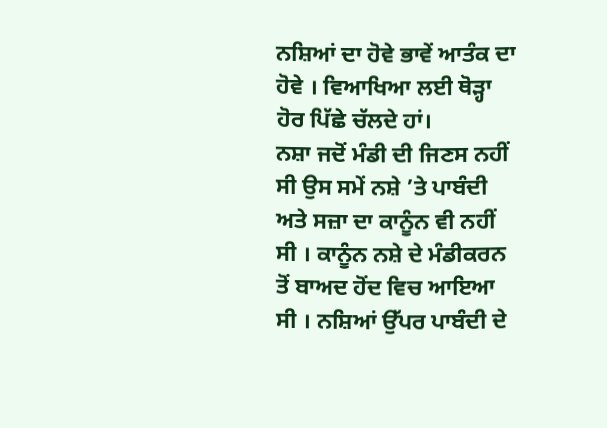ਨਸ਼ਿਆਂ ਦਾ ਹੋਵੇ ਭਾਵੇਂ ਆਤੰਕ ਦਾ ਹੋਵੇ । ਵਿਆਖਿਆ ਲਈ ਥੋੜ੍ਹਾ ਹੋਰ ਪਿੱਛੇ ਚੱਲਦੇ ਹਾਂ।
ਨਸ਼ਾ ਜਦੋਂ ਮੰਡੀ ਦੀ ਜਿਣਸ ਨਹੀਂ ਸੀ ਉਸ ਸਮੇਂ ਨਸ਼ੇ ’ਤੇ ਪਾਬੰਦੀ ਅਤੇ ਸਜ਼ਾ ਦਾ ਕਾਨੂੰਨ ਵੀ ਨਹੀਂ ਸੀ । ਕਾਨੂੰਨ ਨਸ਼ੇ ਦੇ ਮੰਡੀਕਰਨ ਤੋਂ ਬਾਅਦ ਹੋਂਦ ਵਿਚ ਆਇਆ ਸੀ । ਨਸ਼ਿਆਂ ਉੱਪਰ ਪਾਬੰਦੀ ਦੇ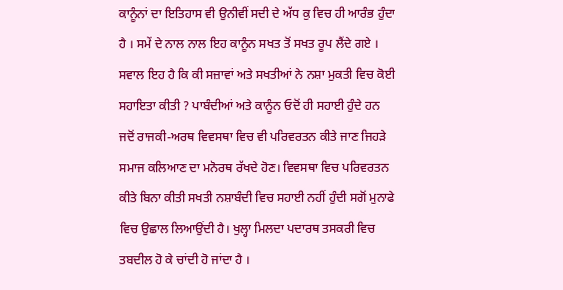ਕਾਨੂੰਨਾਂ ਦਾ ਇਤਿਹਾਸ ਵੀ ਉਨੀਵੀਂ ਸਦੀ ਦੇ ਅੱਧ ਕੁ ਵਿਚ ਹੀ ਆਰੰਭ ਹੁੰਦਾ ਹੈ । ਸਮੇਂ ਦੇ ਨਾਲ ਨਾਲ ਇਹ ਕਾਨੂੰਨ ਸਖਤ ਤੋਂ ਸਖਤ ਰੂਪ ਲੈਂਦੇ ਗਏ । ਸਵਾਲ ਇਹ ਹੈ ਕਿ ਕੀ ਸਜ਼ਾਵਾਂ ਅਤੇ ਸਖਤੀਆਂ ਨੇ ਨਸ਼ਾ ਮੁਕਤੀ ਵਿਚ ਕੋਈ ਸਹਾਇਤਾ ਕੀਤੀ ? ਪਾਬੰਦੀਆਂ ਅਤੇ ਕਾਨੂੰਨ ਓਦੋਂ ਹੀ ਸਹਾਈ ਹੁੰਦੇ ਹਨ ਜਦੋਂ ਰਾਜਕੀ-ਅਰਥ ਵਿਵਸਥਾ ਵਿਚ ਵੀ ਪਰਿਵਰਤਨ ਕੀਤੇ ਜਾਣ ਜਿਹੜੇ ਸਮਾਜ ਕਲਿਆਣ ਦਾ ਮਨੋਰਥ ਰੱਖਦੇ ਹੋਣ। ਵਿਵਸਥਾ ਵਿਚ ਪਰਿਵਰਤਨ ਕੀਤੇ ਬਿਨਾ ਕੀਤੀ ਸਖਤੀ ਨਸ਼ਾਬੰਦੀ ਵਿਚ ਸਹਾਈ ਨਹੀਂ ਹੁੰਦੀ ਸਗੋਂ ਮੁਨਾਫੇ ਵਿਚ ਉਛਾਲ ਲਿਆਉਂਦੀ ਹੈ। ਖੁਲ੍ਹਾ ਮਿਲਦਾ ਪਦਾਰਥ ਤਸਕਰੀ ਵਿਚ ਤਬਦੀਲ ਹੋ ਕੇ ਚਾਂਦੀ ਹੋ ਜਾਂਦਾ ਹੈ ।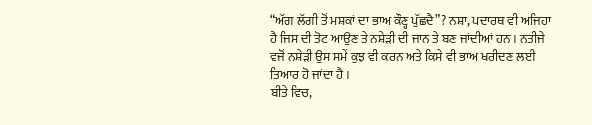“ਅੱਗ ਲੱਗੀ ਤੋਂ ਮਸ਼ਕਾਂ ਦਾ ਭਾਅ ਕੌਣ੍ਹ ਪੁੱਛਦੈ”? ਨਸ਼ਾ, ਪਦਾਰਥ ਵੀ ਅਜਿਹਾ ਹੈ ਜਿਸ ਦੀ ਤੋਟ ਆਉਣ ਤੇ ਨਸ਼ੇੜੀ ਦੀ ਜਾਨ ਤੇ ਬਣ ਜਾਂਦੀਆਂ ਹਨ । ਨਤੀਜੇ ਵਜੋਂ ਨਸ਼ੇੜੀ ਉਸ ਸਮੇਂ ਕੁਝ ਵੀ ਕਰਨ ਅਤੇ ਕਿਸੇ ਵੀ ਭਾਅ ਖਰੀਦਣ ਲਈ ਤਿਆਰ ਹੋ ਜਾਂਦਾ ਹੈ ।
ਬੀਤੇ ਵਿਚ,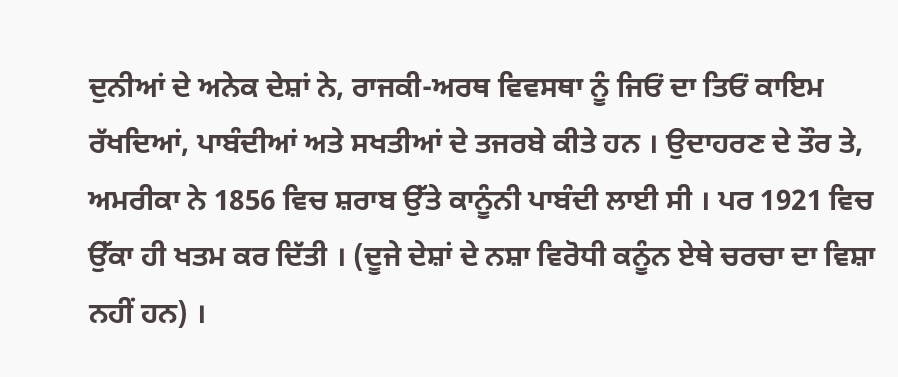ਦੁਨੀਆਂ ਦੇ ਅਨੇਕ ਦੇਸ਼ਾਂ ਨੇ, ਰਾਜਕੀ-ਅਰਥ ਵਿਵਸਥਾ ਨੂੰ ਜਿਓਂ ਦਾ ਤਿਓਂ ਕਾਇਮ ਰੱਖਦਿਆਂ, ਪਾਬੰਦੀਆਂ ਅਤੇ ਸਖਤੀਆਂ ਦੇ ਤਜਰਬੇ ਕੀਤੇ ਹਨ । ਉਦਾਹਰਣ ਦੇ ਤੌਰ ਤੇ, ਅਮਰੀਕਾ ਨੇ 1856 ਵਿਚ ਸ਼ਰਾਬ ਉੱਤੇ ਕਾਨੂੰਨੀ ਪਾਬੰਦੀ ਲਾਈ ਸੀ । ਪਰ 1921 ਵਿਚ ਉੱਕਾ ਹੀ ਖਤਮ ਕਰ ਦਿੱਤੀ । (ਦੂਜੇ ਦੇਸ਼ਾਂ ਦੇ ਨਸ਼ਾ ਵਿਰੋਧੀ ਕਨੂੰਨ ਏਥੇ ਚਰਚਾ ਦਾ ਵਿਸ਼ਾ ਨਹੀਂ ਹਨ) ।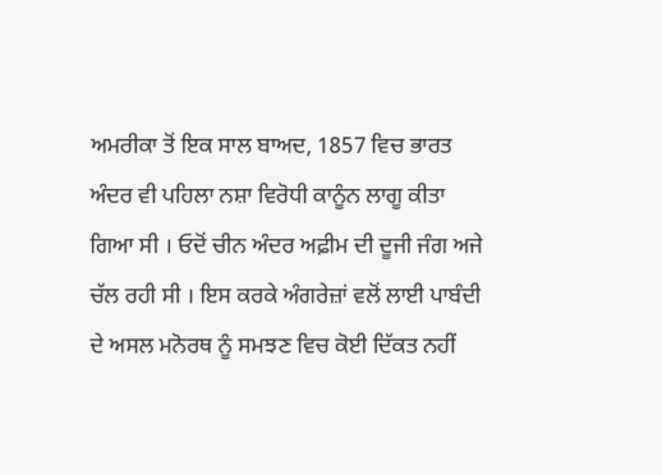ਅਮਰੀਕਾ ਤੋਂ ਇਕ ਸਾਲ ਬਾਅਦ, 1857 ਵਿਚ ਭਾਰਤ ਅੰਦਰ ਵੀ ਪਹਿਲਾ ਨਸ਼ਾ ਵਿਰੋਧੀ ਕਾਨੂੰਨ ਲਾਗੂ ਕੀਤਾ ਗਿਆ ਸੀ । ਓਦੋਂ ਚੀਨ ਅੰਦਰ ਅਫ਼ੀਮ ਦੀ ਦੂਜੀ ਜੰਗ ਅਜੇ ਚੱਲ ਰਹੀ ਸੀ । ਇਸ ਕਰਕੇ ਅੰਗਰੇਜ਼ਾਂ ਵਲੋਂ ਲਾਈ ਪਾਬੰਦੀ ਦੇ ਅਸਲ ਮਨੋਰਥ ਨੂੰ ਸਮਝਣ ਵਿਚ ਕੋਈ ਦਿੱਕਤ ਨਹੀਂ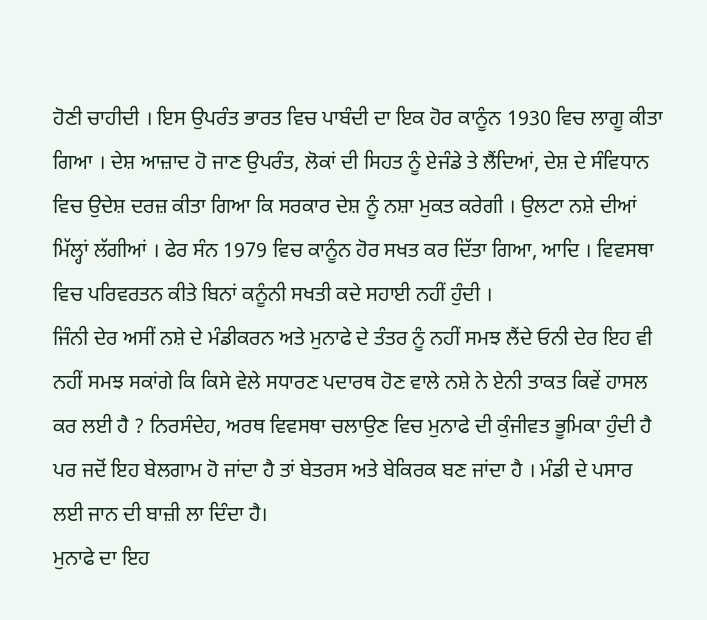ਹੋਣੀ ਚਾਹੀਦੀ । ਇਸ ਉਪਰੰਤ ਭਾਰਤ ਵਿਚ ਪਾਬੰਦੀ ਦਾ ਇਕ ਹੋਰ ਕਾਨੂੰਨ 1930 ਵਿਚ ਲਾਗੂ ਕੀਤਾ ਗਿਆ । ਦੇਸ਼ ਆਜ਼ਾਦ ਹੋ ਜਾਣ ਉਪਰੰਤ, ਲੋਕਾਂ ਦੀ ਸਿਹਤ ਨੂੰ ਏਜੰਡੇ ਤੇ ਲੈਂਦਿਆਂ, ਦੇਸ਼ ਦੇ ਸੰਵਿਧਾਨ ਵਿਚ ਉਦੇਸ਼ ਦਰਜ਼ ਕੀਤਾ ਗਿਆ ਕਿ ਸਰਕਾਰ ਦੇਸ਼ ਨੂੰ ਨਸ਼ਾ ਮੁਕਤ ਕਰੇਗੀ । ਉਲਟਾ ਨਸ਼ੇ ਦੀਆਂ ਮਿੱਲ੍ਹਾਂ ਲੱਗੀਆਂ । ਫੇਰ ਸੰਨ 1979 ਵਿਚ ਕਾਨੂੰਨ ਹੋਰ ਸਖਤ ਕਰ ਦਿੱਤਾ ਗਿਆ, ਆਦਿ । ਵਿਵਸਥਾ ਵਿਚ ਪਰਿਵਰਤਨ ਕੀਤੇ ਬਿਨਾਂ ਕਨੂੰਨੀ ਸਖਤੀ ਕਦੇ ਸਹਾਈ ਨਹੀਂ ਹੁੰਦੀ ।
ਜਿੰਨੀ ਦੇਰ ਅਸੀਂ ਨਸ਼ੇ ਦੇ ਮੰਡੀਕਰਨ ਅਤੇ ਮੁਨਾਫੇ ਦੇ ਤੰਤਰ ਨੂੰ ਨਹੀਂ ਸਮਝ ਲੈਂਦੇ ਓਨੀ ਦੇਰ ਇਹ ਵੀ ਨਹੀਂ ਸਮਝ ਸਕਾਂਗੇ ਕਿ ਕਿਸੇ ਵੇਲੇ ਸਧਾਰਣ ਪਦਾਰਥ ਹੋਣ ਵਾਲੇ ਨਸ਼ੇ ਨੇ ਏਨੀ ਤਾਕਤ ਕਿਵੇਂ ਹਾਸਲ ਕਰ ਲਈ ਹੈ ? ਨਿਰਸੰਦੇਹ, ਅਰਥ ਵਿਵਸਥਾ ਚਲਾਉਣ ਵਿਚ ਮੁਨਾਫੇ ਦੀ ਕੁੰਜੀਵਤ ਭੂਮਿਕਾ ਹੁੰਦੀ ਹੈ ਪਰ ਜਦੋਂ ਇਹ ਬੇਲਗਾਮ ਹੋ ਜਾਂਦਾ ਹੈ ਤਾਂ ਬੇਤਰਸ ਅਤੇ ਬੇਕਿਰਕ ਬਣ ਜਾਂਦਾ ਹੈ । ਮੰਡੀ ਦੇ ਪਸਾਰ ਲਈ ਜਾਨ ਦੀ ਬਾਜ਼ੀ ਲਾ ਦਿੰਦਾ ਹੈ।
ਮੁਨਾਫੇ ਦਾ ਇਹ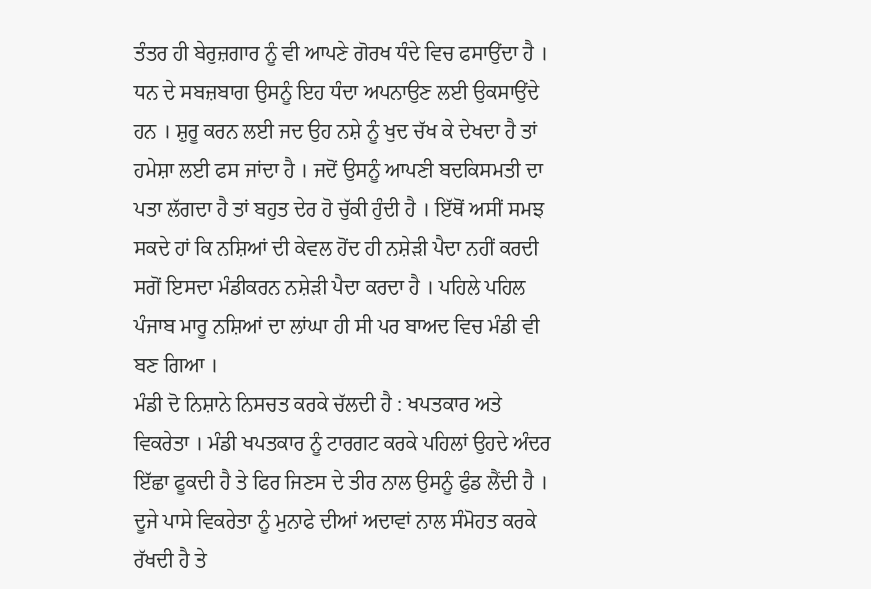ਤੰਤਰ ਹੀ ਬੇਰੁਜ਼ਗਾਰ ਨੂੰ ਵੀ ਆਪਣੇ ਗੋਰਖ ਧੰਦੇ ਵਿਚ ਫਸਾਉਂਦਾ ਹੈ । ਧਨ ਦੇ ਸਬਜ਼ਬਾਗ ਉਸਨੂੰ ਇਹ ਧੰਦਾ ਅਪਨਾਉਣ ਲਈ ਉਕਸਾਉਂਦੇ ਹਨ । ਸ਼ੁਰੂ ਕਰਨ ਲਈ ਜਦ ਉਹ ਨਸ਼ੇ ਨੂੰ ਖੁਦ ਚੱਖ ਕੇ ਦੇਖਦਾ ਹੈ ਤਾਂ ਹਮੇਸ਼ਾ ਲਈ ਫਸ ਜਾਂਦਾ ਹੈ । ਜਦੋਂ ਉਸਨੂੰ ਆਪਣੀ ਬਦਕਿਸਮਤੀ ਦਾ ਪਤਾ ਲੱਗਦਾ ਹੈ ਤਾਂ ਬਹੁਤ ਦੇਰ ਹੋ ਚੁੱਕੀ ਹੁੰਦੀ ਹੈ । ਇੱਥੋਂ ਅਸੀਂ ਸਮਝ ਸਕਦੇ ਹਾਂ ਕਿ ਨਸ਼ਿਆਂ ਦੀ ਕੇਵਲ ਹੋਂਦ ਹੀ ਨਸ਼ੇੜੀ ਪੈਦਾ ਨਹੀਂ ਕਰਦੀ ਸਗੋਂ ਇਸਦਾ ਮੰਡੀਕਰਨ ਨਸ਼ੇੜੀ ਪੈਦਾ ਕਰਦਾ ਹੈ । ਪਹਿਲੇ ਪਹਿਲ ਪੰਜਾਬ ਮਾਰੂ ਨਸ਼ਿਆਂ ਦਾ ਲਾਂਘਾ ਹੀ ਸੀ ਪਰ ਬਾਅਦ ਵਿਚ ਮੰਡੀ ਵੀ ਬਣ ਗਿਆ ।
ਮੰਡੀ ਦੋ ਨਿਸ਼ਾਨੇ ਨਿਸਚਤ ਕਰਕੇ ਚੱਲਦੀ ਹੈ : ਖਪਤਕਾਰ ਅਤੇ ਵਿਕਰੇਤਾ । ਮੰਡੀ ਖਪਤਕਾਰ ਨੂੰ ਟਾਰਗਟ ਕਰਕੇ ਪਹਿਲਾਂ ਉਹਦੇ ਅੰਦਰ ਇੱਛਾ ਫੂਕਦੀ ਹੈ ਤੇ ਫਿਰ ਜਿਣਸ ਦੇ ਤੀਰ ਨਾਲ ਉਸਨੂੰ ਫੁੰਡ ਲੈਂਦੀ ਹੈ । ਦੂਜੇ ਪਾਸੇ ਵਿਕਰੇਤਾ ਨੂੰ ਮੁਨਾਫੇ ਦੀਆਂ ਅਦਾਵਾਂ ਨਾਲ ਸੰਮੋਹਤ ਕਰਕੇ ਰੱਖਦੀ ਹੈ ਤੇ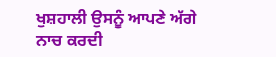ਖੁਸ਼ਹਾਲੀ ਉਸਨੂੰ ਆਪਣੇ ਅੱਗੇ ਨਾਚ ਕਰਦੀ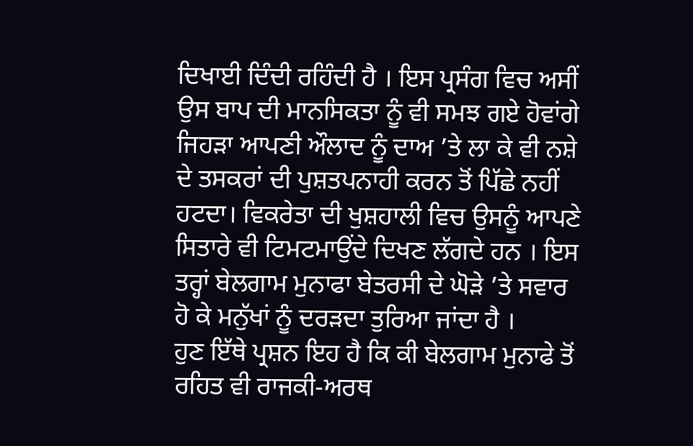ਦਿਖਾਈ ਦਿੰਦੀ ਰਹਿੰਦੀ ਹੈ । ਇਸ ਪ੍ਰਸੰਗ ਵਿਚ ਅਸੀਂ ਉਸ ਬਾਪ ਦੀ ਮਾਨਸਿਕਤਾ ਨੂੰ ਵੀ ਸਮਝ ਗਏ ਹੋਵਾਂਗੇ ਜਿਹੜਾ ਆਪਣੀ ਔਲਾਦ ਨੂੰ ਦਾਅ ’ਤੇ ਲਾ ਕੇ ਵੀ ਨਸ਼ੇ ਦੇ ਤਸਕਰਾਂ ਦੀ ਪੁਸ਼ਤਪਨਾਹੀ ਕਰਨ ਤੋਂ ਪਿੱਛੇ ਨਹੀਂ ਹਟਦਾ। ਵਿਕਰੇਤਾ ਦੀ ਖੁਸ਼ਹਾਲੀ ਵਿਚ ਉਸਨੂੰ ਆਪਣੇ ਸਿਤਾਰੇ ਵੀ ਟਿਮਟਮਾਉਂਦੇ ਦਿਖਣ ਲੱਗਦੇ ਹਨ । ਇਸ ਤਰ੍ਹਾਂ ਬੇਲਗਾਮ ਮੁਨਾਫਾ ਬੇਤਰਸੀ ਦੇ ਘੋੜੇ ’ਤੇ ਸਵਾਰ ਹੋ ਕੇ ਮਨੁੱਖਾਂ ਨੂੰ ਦਰੜਦਾ ਤੁਰਿਆ ਜਾਂਦਾ ਹੈ ।
ਹੁਣ ਇੱਥੇ ਪ੍ਰਸ਼ਨ ਇਹ ਹੈ ਕਿ ਕੀ ਬੇਲਗਾਮ ਮੁਨਾਫੇ ਤੋਂ ਰਹਿਤ ਵੀ ਰਾਜਕੀ-ਅਰਥ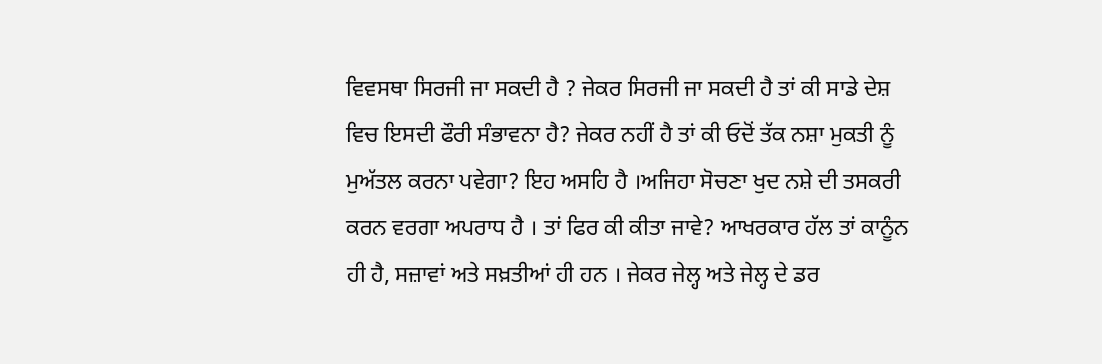ਵਿਵਸਥਾ ਸਿਰਜੀ ਜਾ ਸਕਦੀ ਹੈ ? ਜੇਕਰ ਸਿਰਜੀ ਜਾ ਸਕਦੀ ਹੈ ਤਾਂ ਕੀ ਸਾਡੇ ਦੇਸ਼ ਵਿਚ ਇਸਦੀ ਫੌਰੀ ਸੰਭਾਵਨਾ ਹੈ? ਜੇਕਰ ਨਹੀਂ ਹੈ ਤਾਂ ਕੀ ਓਦੋਂ ਤੱਕ ਨਸ਼ਾ ਮੁਕਤੀ ਨੂੰ ਮੁਅੱਤਲ ਕਰਨਾ ਪਵੇਗਾ? ਇਹ ਅਸਹਿ ਹੈ ।ਅਜਿਹਾ ਸੋਚਣਾ ਖੁਦ ਨਸ਼ੇ ਦੀ ਤਸਕਰੀ ਕਰਨ ਵਰਗਾ ਅਪਰਾਧ ਹੈ । ਤਾਂ ਫਿਰ ਕੀ ਕੀਤਾ ਜਾਵੇ? ਆਖਰਕਾਰ ਹੱਲ ਤਾਂ ਕਾਨੂੰਨ ਹੀ ਹੈ, ਸਜ਼ਾਵਾਂ ਅਤੇ ਸਖ਼ਤੀਆਂ ਹੀ ਹਨ । ਜੇਕਰ ਜੇਲ੍ਹ ਅਤੇ ਜੇਲ੍ਹ ਦੇ ਡਰ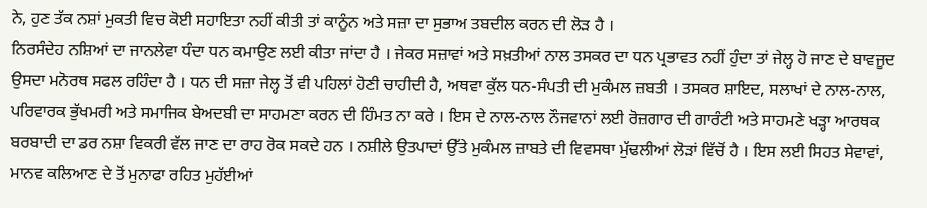ਨੇ, ਹੁਣ ਤੱਕ ਨਸ਼ਾਂ ਮੁਕਤੀ ਵਿਚ ਕੋਈ ਸਹਾਇਤਾ ਨਹੀਂ ਕੀਤੀ ਤਾਂ ਕਾਨੂੰਨ ਅਤੇ ਸਜ਼ਾ ਦਾ ਸੁਭਾਅ ਤਬਦੀਲ ਕਰਨ ਦੀ ਲੋੜ ਹੈ ।
ਨਿਰਸੰਦੇਹ ਨਸ਼ਿਆਂ ਦਾ ਜਾਨਲੇਵਾ ਧੰਦਾ ਧਨ ਕਮਾਉਣ ਲਈ ਕੀਤਾ ਜਾਂਦਾ ਹੈ । ਜੇਕਰ ਸਜ਼ਾਵਾਂ ਅਤੇ ਸਖ਼ਤੀਆਂ ਨਾਲ ਤਸਕਰ ਦਾ ਧਨ ਪ੍ਰਭਾਵਤ ਨਹੀਂ ਹੁੰਦਾ ਤਾਂ ਜੇਲ੍ਹ ਹੋ ਜਾਣ ਦੇ ਬਾਵਜੂਦ ਉਸਦਾ ਮਨੋਰਥ ਸਫਲ ਰਹਿੰਦਾ ਹੈ । ਧਨ ਦੀ ਸਜ਼ਾ ਜੇਲ੍ਹ ਤੋਂ ਵੀ ਪਹਿਲਾਂ ਹੋਣੀ ਚਾਹੀਦੀ ਹੈ, ਅਥਵਾ ਕੁੱਲ ਧਨ-ਸੰਪਤੀ ਦੀ ਮੁਕੰਮਲ ਜ਼ਬਤੀ । ਤਸਕਰ ਸ਼ਾਇਦ, ਸਲਾਖਾਂ ਦੇ ਨਾਲ-ਨਾਲ, ਪਰਿਵਾਰਕ ਭੁੱਖਮਰੀ ਅਤੇ ਸਮਾਜਿਕ ਬੇਅਦਬੀ ਦਾ ਸਾਹਮਣਾ ਕਰਨ ਦੀ ਹਿੰਮਤ ਨਾ ਕਰੇ । ਇਸ ਦੇ ਨਾਲ-ਨਾਲ ਨੌਜਵਾਨਾਂ ਲਈ ਰੋਜ਼ਗਾਰ ਦੀ ਗਾਰੰਟੀ ਅਤੇ ਸਾਹਮਣੇ ਖੜ੍ਹਾ ਆਰਥਕ ਬਰਬਾਦੀ ਦਾ ਡਰ ਨਸ਼ਾ ਵਿਕਰੀ ਵੱਲ ਜਾਣ ਦਾ ਰਾਹ ਰੋਕ ਸਕਦੇ ਹਨ । ਨਸ਼ੀਲੇ ਉਤਪਾਦਾਂ ਉੱਤੇ ਮੁਕੰਮਲ ਜ਼ਾਬਤੇ ਦੀ ਵਿਵਸਥਾ ਮੁੱਢਲੀਆਂ ਲੋੜਾਂ ਵਿੱਚੋਂ ਹੈ । ਇਸ ਲਈ ਸਿਹਤ ਸੇਵਾਵਾਂ, ਮਾਨਵ ਕਲਿਆਣ ਦੇ ਤੋਂ ਮੁਨਾਫਾ ਰਹਿਤ ਮੁਹੱਈਆਂ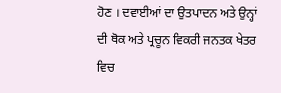ਹੋਣ । ਦਵਾਈਆਂ ਦਾ ਉਤਪਾਦਨ ਅਤੇ ਉਨ੍ਹਾਂ ਦੀ ਥੋਕ ਅਤੇ ਪ੍ਰਚੂਨ ਵਿਕਰੀ ਜਨਤਕ ਖੇਤਰ ਵਿਚ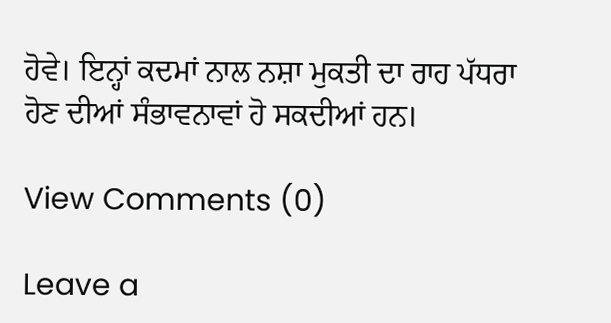ਹੋਵੇ। ਇਨ੍ਹਾਂ ਕਦਮਾਂ ਨਾਲ ਨਸ਼ਾ ਮੁਕਤੀ ਦਾ ਰਾਹ ਪੱਧਰਾ ਹੋਣ ਦੀਆਂ ਸੰਭਾਵਨਾਵਾਂ ਹੋ ਸਕਦੀਆਂ ਹਨ।

View Comments (0)

Leave a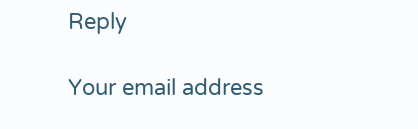Reply

Your email address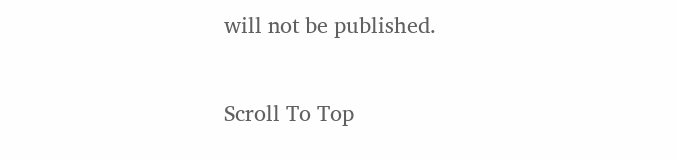will not be published.

Scroll To Top